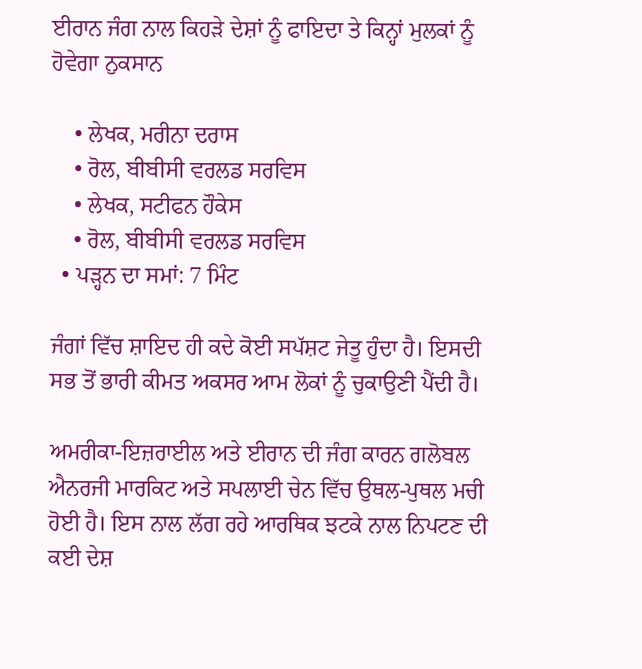ਈਰਾਨ ਜੰਗ ਨਾਲ ਕਿਹੜੇ ਦੇਸ਼ਾਂ ਨੂੰ ਫਾਇਦਾ ਤੇ ਕਿਨ੍ਹਾਂ ਮੁਲਕਾਂ ਨੂੰ ਹੋਵੇਗਾ ਨੁਕਸਾਨ

    • ਲੇਖਕ, ਮਰੀਨਾ ਦਰਾਸ
    • ਰੋਲ, ਬੀਬੀਸੀ ਵਰਲਡ ਸਰਵਿਸ
    • ਲੇਖਕ, ਸਟੀਫਨ ਹੌਕੇਸ
    • ਰੋਲ, ਬੀਬੀਸੀ ਵਰਲਡ ਸਰਵਿਸ
  • ਪੜ੍ਹਨ ਦਾ ਸਮਾਂ: 7 ਮਿੰਟ

ਜੰਗਾਂ ਵਿੱਚ ਸ਼ਾਇਦ ਹੀ ਕਦੇ ਕੋਈ ਸਪੱਸ਼ਟ ਜੇਤੂ ਹੁੰਦਾ ਹੈ। ਇਸਦੀ ਸਭ ਤੋਂ ਭਾਰੀ ਕੀਮਤ ਅਕਸਰ ਆਮ ਲੋਕਾਂ ਨੂੰ ਚੁਕਾਉਣੀ ਪੈਂਦੀ ਹੈ।

ਅਮਰੀਕਾ-ਇਜ਼ਰਾਈਲ ਅਤੇ ਈਰਾਨ ਦੀ ਜੰਗ ਕਾਰਨ ਗਲੋਬਲ ਐਨਰਜੀ ਮਾਰਕਿਟ ਅਤੇ ਸਪਲਾਈ ਚੇਨ ਵਿੱਚ ਉਥਲ-ਪੁਥਲ ਮਚੀ ਹੋਈ ਹੈ। ਇਸ ਨਾਲ ਲੱਗ ਰਹੇ ਆਰਥਿਕ ਝਟਕੇ ਨਾਲ ਨਿਪਟਣ ਦੀ ਕਈ ਦੇਸ਼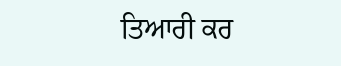ਤਿਆਰੀ ਕਰ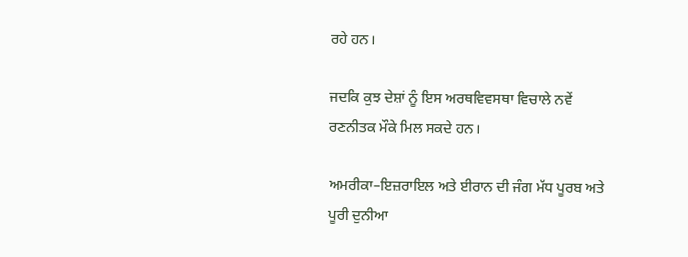ਰਹੇ ਹਨ।

ਜਦਕਿ ਕੁਝ ਦੇਸ਼ਾਂ ਨੂੰ ਇਸ ਅਰਥਵਿਵਸਥਾ ਵਿਚਾਲੇ ਨਵੇਂ ਰਣਨੀਤਕ ਮੌਕੇ ਮਿਲ ਸਕਦੇ ਹਨ।

ਅਮਰੀਕਾ–ਇਜ਼ਰਾਇਲ ਅਤੇ ਈਰਾਨ ਦੀ ਜੰਗ ਮੱਧ ਪੂਰਬ ਅਤੇ ਪੂਰੀ ਦੁਨੀਆ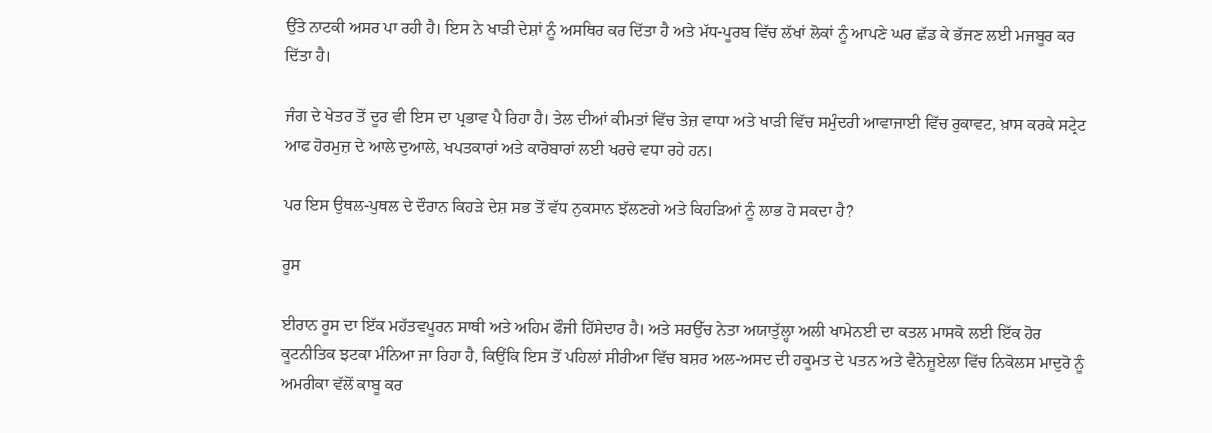ਉੱਤੇ ਨਾਟਕੀ ਅਸਰ ਪਾ ਰਹੀ ਹੈ। ਇਸ ਨੇ ਖਾੜੀ ਦੇਸ਼ਾਂ ਨੂੰ ਅਸਥਿਰ ਕਰ ਦਿੱਤਾ ਹੈ ਅਤੇ ਮੱਧ-ਪੂਰਬ ਵਿੱਚ ਲੱਖਾਂ ਲੋਕਾਂ ਨੂੰ ਆਪਣੇ ਘਰ ਛੱਡ ਕੇ ਭੱਜਣ ਲਈ ਮਜਬੂਰ ਕਰ ਦਿੱਤਾ ਹੈ।

ਜੰਗ ਦੇ ਖੇਤਰ ਤੋਂ ਦੂਰ ਵੀ ਇਸ ਦਾ ਪ੍ਰਭਾਵ ਪੈ ਰਿਹਾ ਹੈ। ਤੇਲ ਦੀਆਂ ਕੀਮਤਾਂ ਵਿੱਚ ਤੇਜ਼ ਵਾਧਾ ਅਤੇ ਖਾੜੀ ਵਿੱਚ ਸਮੁੰਦਰੀ ਆਵਾਜਾਈ ਵਿੱਚ ਰੁਕਾਵਟ, ਖ਼ਾਸ ਕਰਕੇ ਸਟ੍ਰੇਟ ਆਫ ਹੋਰਮੁਜ਼ ਦੇ ਆਲੇ ਦੁਆਲੇ, ਖਪਤਕਾਰਾਂ ਅਤੇ ਕਾਰੋਬਾਰਾਂ ਲਈ ਖਰਚੇ ਵਧਾ ਰਹੇ ਹਨ।

ਪਰ ਇਸ ਉਥਲ-ਪੁਥਲ ਦੇ ਦੌਰਾਨ ਕਿਹੜੇ ਦੇਸ਼ ਸਭ ਤੋਂ ਵੱਧ ਨੁਕਸਾਨ ਝੱਲਣਗੇ ਅਤੇ ਕਿਹੜਿਆਂ ਨੂੰ ਲਾਭ ਹੋ ਸਕਦਾ ਹੈ?

ਰੂਸ

ਈਰਾਨ ਰੂਸ ਦਾ ਇੱਕ ਮਹੱਤਵਪੂਰਨ ਸਾਥੀ ਅਤੇ ਅਹਿਮ ਫੌਜੀ ਹਿੱਸੇਦਾਰ ਹੈ। ਅਤੇ ਸਰਉੱਚ ਨੇਤਾ ਅਯਾਤੁੱਲ੍ਹਾ ਅਲੀ ਖਾਮੇਨਈ ਦਾ ਕਤਲ ਮਾਸਕੋ ਲਈ ਇੱਕ ਹੋਰ ਕੂਟਨੀਤਿਕ ਝਟਕਾ ਮੰਨਿਆ ਜਾ ਰਿਹਾ ਹੈ, ਕਿਉਂਕਿ ਇਸ ਤੋਂ ਪਹਿਲਾਂ ਸੀਰੀਆ ਵਿੱਚ ਬਸ਼ਰ ਅਲ-ਅਸਦ ਦੀ ਹਕੂਮਤ ਦੇ ਪਤਨ ਅਤੇ ਵੈਨੇਜ਼ੂਏਲਾ ਵਿੱਚ ਨਿਕੋਲਸ ਮਾਦੁਰੋ ਨੂੰ ਅਮਰੀਕਾ ਵੱਲੋਂ ਕਾਬੂ ਕਰ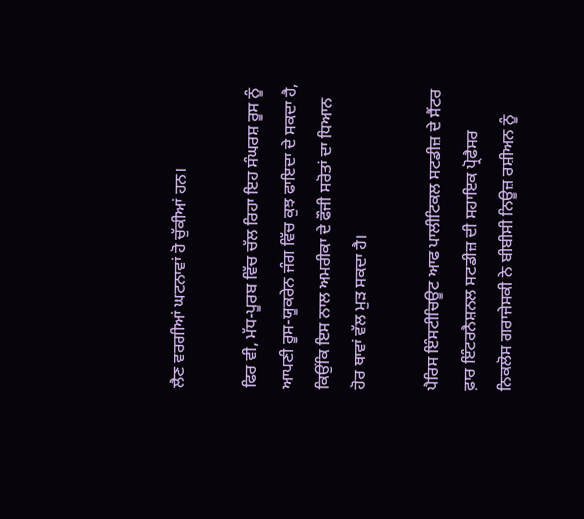ਲੈਣ ਵਰਗੀਆਂ ਘਟਨਾਵਾਂ ਹੋ ਚੁੱਕੀਆਂ ਹਨ।

ਫਿਰ ਵੀ, ਮੱਧ-ਪੂਰਬ ਵਿੱਚ ਚੱਲ ਰਿਹਾ ਇਹ ਸੰਘਰਸ਼ ਰੂਸ ਨੂੰ ਆਪਣੀ ਰੂਸ-ਯੂਕਰੇਨ ਜੰਗ ਵਿੱਚ ਕੁਝ ਫਾਇਦਾ ਦੇ ਸਕਦਾ ਹੈ, ਕਿਉਂਕਿ ਇਸ ਨਾਲ ਅਮਰੀਕਾ ਦੇ ਫੌਜੀ ਸਰੋਤਾਂ ਦਾ ਧਿਆਨ ਹੋਰ ਥਾਵਾਂ ਵੱਲ ਮੁੜ ਸਕਦਾ ਹੈ।

ਪੈਰਿਸ ਇੰਸਟੀਚਿਊਟ ਆਫ ਪਾਲੀਟਿਕਲ ਸਟਡੀਜ਼ ਦੇ ਸੈਂਟਰ ਫ਼ਾਰ ਇੰਟਰਨੈਸ਼ਨਲ ਸਟਡੀਜ਼ ਦੀ ਸਹਾਇਕ ਪ੍ਰੋਫੈਸਰ ਨਿਕਲੋਸ ਗਰਾਜੇਸਕੀ ਨੇ ਬੀਬੀਸੀ ਨਿਊਜ਼ ਰਸ਼ੀਅਨ ਨੂੰ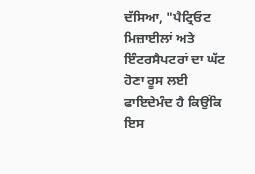ਦੱਸਿਆ, "ਪੈਟ੍ਰਿਓਟ ਮਿਜ਼ਾਈਲਾਂ ਅਤੇ ਇੰਟਰਸੈਪਟਰਾਂ ਦਾ ਘੱਟ ਹੋਣਾ ਰੂਸ ਲਈ ਫਾਇਦੇਮੰਦ ਹੈ ਕਿਉਂਕਿ ਇਸ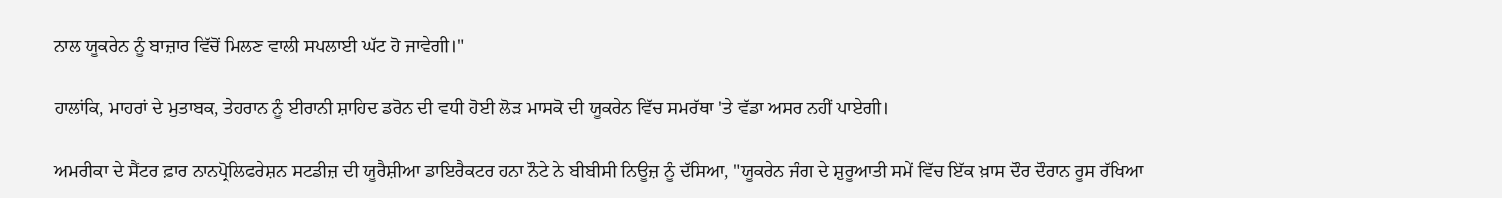ਨਾਲ ਯੂਕਰੇਨ ਨੂੰ ਬਾਜ਼ਾਰ ਵਿੱਚੋਂ ਮਿਲਣ ਵਾਲੀ ਸਪਲਾਈ ਘੱਟ ਹੋ ਜਾਵੇਗੀ।"

ਹਾਲਾਂਕਿ, ਮਾਹਰਾਂ ਦੇ ਮੁਤਾਬਕ, ਤੇਹਰਾਨ ਨੂੰ ਈਰਾਨੀ ਸ਼ਾਹਿਦ ਡਰੋਨ ਦੀ ਵਧੀ ਹੋਈ ਲੋੜ ਮਾਸਕੋ ਦੀ ਯੂਕਰੇਨ ਵਿੱਚ ਸਮਰੱਥਾ 'ਤੇ ਵੱਡਾ ਅਸਰ ਨਹੀਂ ਪਾਏਗੀ।

ਅਮਰੀਕਾ ਦੇ ਸੈਂਟਰ ਫ਼ਾਰ ਨਾਨਪ੍ਰੋਲਿਫਰੇਸ਼ਨ ਸਟਡੀਜ਼ ਦੀ ਯੂਰੈਸ਼ੀਆ ਡਾਇਰੈਕਟਰ ਹਨਾ ਨੌਟੇ ਨੇ ਬੀਬੀਸੀ ਨਿਊਜ਼ ਨੂੰ ਦੱਸਿਆ, "ਯੂਕਰੇਨ ਜੰਗ ਦੇ ਸ਼ੁਰੂਆਤੀ ਸਮੇਂ ਵਿੱਚ ਇੱਕ ਖ਼ਾਸ ਦੌਰ ਦੌਰਾਨ ਰੂਸ ਰੱਖਿਆ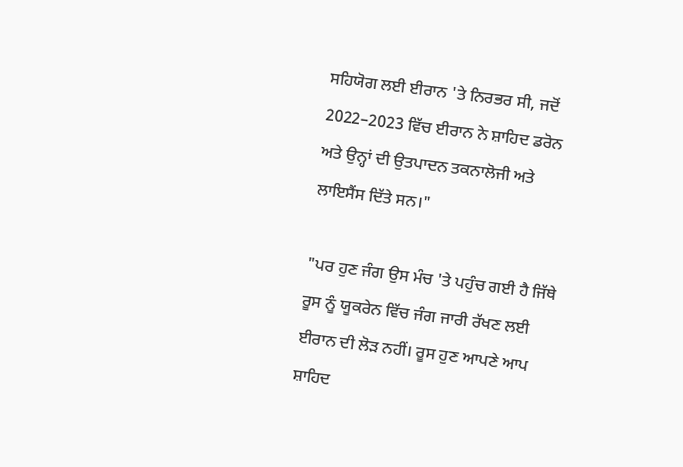ਸਹਿਯੋਗ ਲਈ ਈਰਾਨ 'ਤੇ ਨਿਰਭਰ ਸੀ, ਜਦੋਂ 2022–2023 ਵਿੱਚ ਈਰਾਨ ਨੇ ਸ਼ਾਹਿਦ ਡਰੋਨ ਅਤੇ ਉਨ੍ਹਾਂ ਦੀ ਉਤਪਾਦਨ ਤਕਨਾਲੋਜੀ ਅਤੇ ਲਾਇਸੈਂਸ ਦਿੱਤੇ ਸਨ।"

"ਪਰ ਹੁਣ ਜੰਗ ਉਸ ਮੰਚ 'ਤੇ ਪਹੁੰਚ ਗਈ ਹੈ ਜਿੱਥੇ ਰੂਸ ਨੂੰ ਯੂਕਰੇਨ ਵਿੱਚ ਜੰਗ ਜਾਰੀ ਰੱਖਣ ਲਈ ਈਰਾਨ ਦੀ ਲੋੜ ਨਹੀਂ। ਰੂਸ ਹੁਣ ਆਪਣੇ ਆਪ ਸ਼ਾਹਿਦ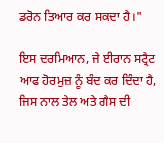ਡਰੋਨ ਤਿਆਰ ਕਰ ਸਕਦਾ ਹੈ।"

ਇਸ ਦਰਮਿਆਨ, ਜੇ ਈਰਾਨ ਸਟ੍ਰੈਟ ਆਫ ਹੋਰਮੁਜ਼ ਨੂੰ ਬੰਦ ਕਰ ਦਿੰਦਾ ਹੈ, ਜਿਸ ਨਾਲ ਤੇਲ ਅਤੇ ਗੈਸ ਦੀ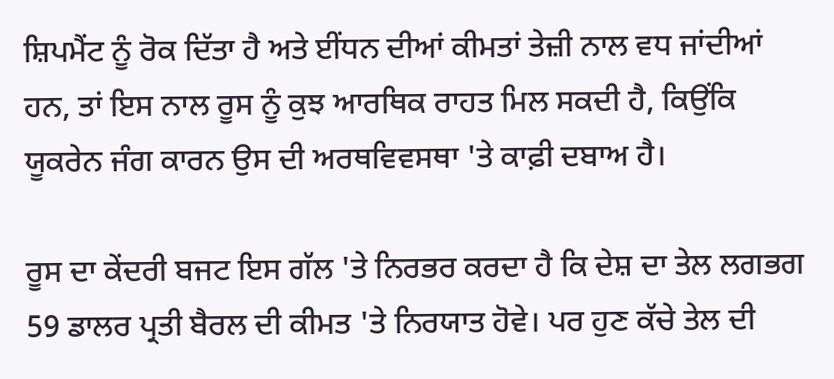ਸ਼ਿਪਮੈਂਟ ਨੂੰ ਰੋਕ ਦਿੱਤਾ ਹੈ ਅਤੇ ਈਂਧਨ ਦੀਆਂ ਕੀਮਤਾਂ ਤੇਜ਼ੀ ਨਾਲ ਵਧ ਜਾਂਦੀਆਂ ਹਨ, ਤਾਂ ਇਸ ਨਾਲ ਰੂਸ ਨੂੰ ਕੁਝ ਆਰਥਿਕ ਰਾਹਤ ਮਿਲ ਸਕਦੀ ਹੈ, ਕਿਉਂਕਿ ਯੂਕਰੇਨ ਜੰਗ ਕਾਰਨ ਉਸ ਦੀ ਅਰਥਵਿਵਸਥਾ 'ਤੇ ਕਾਫ਼ੀ ਦਬਾਅ ਹੈ।

ਰੂਸ ਦਾ ਕੇਂਦਰੀ ਬਜਟ ਇਸ ਗੱਲ 'ਤੇ ਨਿਰਭਰ ਕਰਦਾ ਹੈ ਕਿ ਦੇਸ਼ ਦਾ ਤੇਲ ਲਗਭਗ 59 ਡਾਲਰ ਪ੍ਰਤੀ ਬੈਰਲ ਦੀ ਕੀਮਤ 'ਤੇ ਨਿਰਯਾਤ ਹੋਵੇ। ਪਰ ਹੁਣ ਕੱਚੇ ਤੇਲ ਦੀ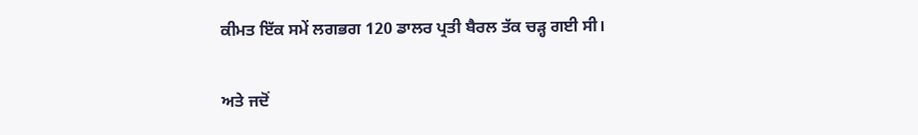ਕੀਮਤ ਇੱਕ ਸਮੇਂ ਲਗਭਗ 120 ਡਾਲਰ ਪ੍ਰਤੀ ਬੈਰਲ ਤੱਕ ਚੜ੍ਹ ਗਈ ਸੀ।

ਅਤੇ ਜਦੋਂ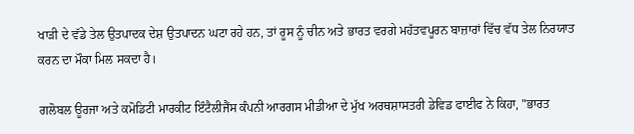ਖਾੜੀ ਦੇ ਵੱਡੇ ਤੇਲ ਉਤਪਾਦਕ ਦੇਸ਼ ਉਤਪਾਦਨ ਘਟਾ ਰਹੇ ਹਨ, ਤਾਂ ਰੂਸ ਨੂੰ ਚੀਨ ਅਤੇ ਭਾਰਤ ਵਰਗੇ ਮਹੱਤਵਪੂਰਨ ਬਾਜ਼ਾਰਾਂ ਵਿੱਚ ਵੱਧ ਤੇਲ ਨਿਰਯਾਤ ਕਰਨ ਦਾ ਮੌਕਾ ਮਿਲ ਸਕਦਾ ਹੈ।

ਗਲੋਬਲ ਊਰਜਾ ਅਤੇ ਕਮੋਡਿਟੀ ਮਾਰਕੀਟ ਇੰਟੈਲੀਜੈਂਸ ਕੰਪਨੀ ਆਰਗਸ ਮੀਡੀਆ ਦੇ ਮੁੱਖ ਅਰਥਸ਼ਾਸਤਰੀ ਡੇਵਿਡ ਫਾਈਫ ਨੇ ਕਿਹਾ, "ਭਾਰਤ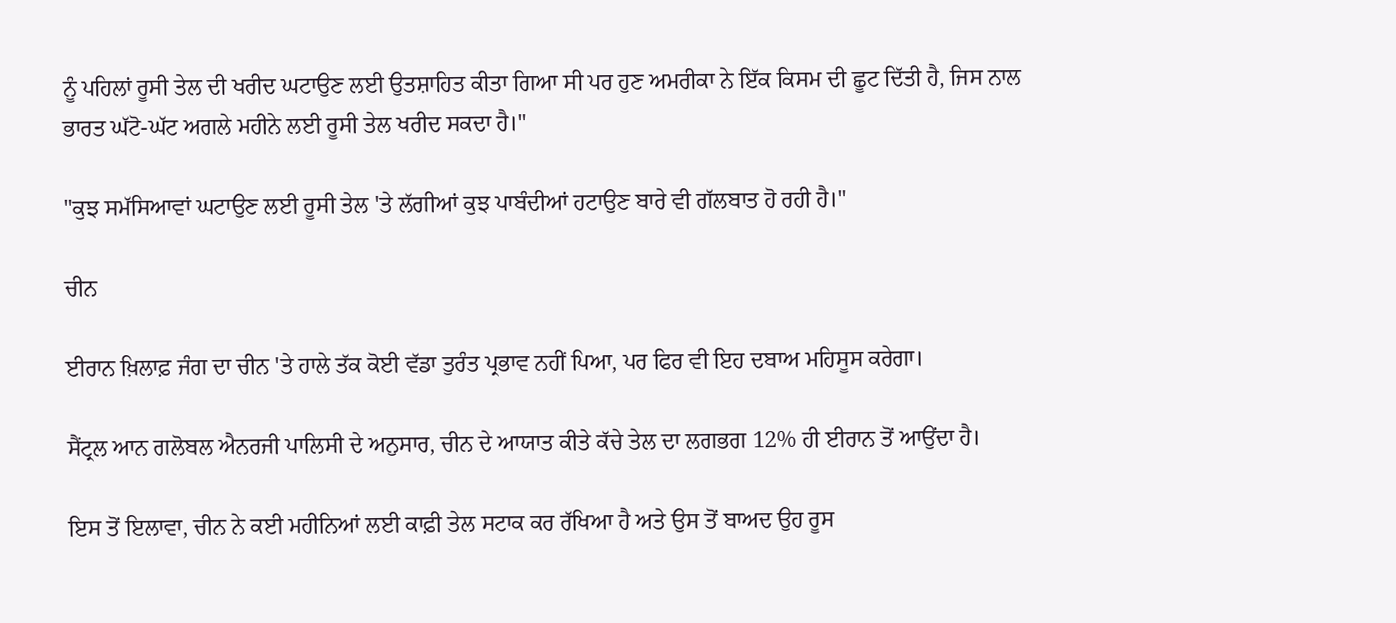ਨੂੰ ਪਹਿਲਾਂ ਰੂਸੀ ਤੇਲ ਦੀ ਖਰੀਦ ਘਟਾਉਣ ਲਈ ਉਤਸ਼ਾਹਿਤ ਕੀਤਾ ਗਿਆ ਸੀ ਪਰ ਹੁਣ ਅਮਰੀਕਾ ਨੇ ਇੱਕ ਕਿਸਮ ਦੀ ਛੂਟ ਦਿੱਤੀ ਹੈ, ਜਿਸ ਨਾਲ ਭਾਰਤ ਘੱਟੋ-ਘੱਟ ਅਗਲੇ ਮਹੀਨੇ ਲਈ ਰੂਸੀ ਤੇਲ ਖਰੀਦ ਸਕਦਾ ਹੈ।"

"ਕੁਝ ਸਮੱਸਿਆਵਾਂ ਘਟਾਉਣ ਲਈ ਰੂਸੀ ਤੇਲ 'ਤੇ ਲੱਗੀਆਂ ਕੁਝ ਪਾਬੰਦੀਆਂ ਹਟਾਉਣ ਬਾਰੇ ਵੀ ਗੱਲਬਾਤ ਹੋ ਰਹੀ ਹੈ।"

ਚੀਨ

ਈਰਾਨ ਖ਼ਿਲਾਫ਼ ਜੰਗ ਦਾ ਚੀਨ 'ਤੇ ਹਾਲੇ ਤੱਕ ਕੋਈ ਵੱਡਾ ਤੁਰੰਤ ਪ੍ਰਭਾਵ ਨਹੀਂ ਪਿਆ, ਪਰ ਫਿਰ ਵੀ ਇਹ ਦਬਾਅ ਮਹਿਸੂਸ ਕਰੇਗਾ।

ਸੈਂਟ੍ਰਲ ਆਨ ਗਲੋਬਲ ਐਨਰਜੀ ਪਾਲਿਸੀ ਦੇ ਅਨੁਸਾਰ, ਚੀਨ ਦੇ ਆਯਾਤ ਕੀਤੇ ਕੱਚੇ ਤੇਲ ਦਾ ਲਗਭਗ 12% ਹੀ ਈਰਾਨ ਤੋਂ ਆਉਂਦਾ ਹੈ।

ਇਸ ਤੋਂ ਇਲਾਵਾ, ਚੀਨ ਨੇ ਕਈ ਮਹੀਨਿਆਂ ਲਈ ਕਾਫ਼ੀ ਤੇਲ ਸਟਾਕ ਕਰ ਰੱਖਿਆ ਹੈ ਅਤੇ ਉਸ ਤੋਂ ਬਾਅਦ ਉਹ ਰੂਸ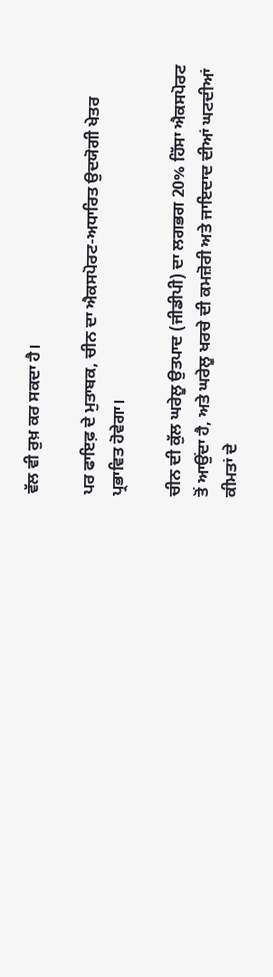ਵੱਲ ਵੀ ਰੁਖ਼ ਕਰ ਸਕਦਾ ਹੈ।

ਪਰ ਫਾਇਫ਼ ਦੇ ਮੁਤਾਬਕ, ਚੀਨ ਦਾ ਐਕਸਪੋਰਟ-ਅਧਾਰਿਤ ਉਦਯੋਗੀ ਖੇਤਰ ਪ੍ਰਭਾਵਿਤ ਹੋਵੇਗਾ।

ਚੀਨ ਦੀ ਕੁੱਲ ਘਰੇਲੂ ਉਤਪਾਦ (ਜੀਡੀਪੀ) ਦਾ ਲਗਭਗ 20% ਹਿੱਸਾ ਐਕਸਪੋਰਟ ਤੋਂ ਆਉਂਦਾ ਹੈ, ਅਤੇ ਘਰੇਲੂ ਖਰਚੇ ਦੀ ਕਮਜ਼ੋਰੀ ਅਤੇ ਜਾਇਦਾਦ ਦੀਆਂ ਘਟਦੀਆਂ ਕੀਮਤਾਂ ਦੇ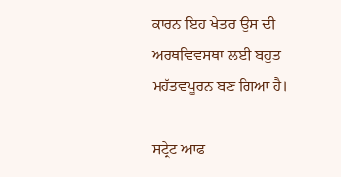ਕਾਰਨ ਇਹ ਖੇਤਰ ਉਸ ਦੀ ਅਰਥਵਿਵਸਥਾ ਲਈ ਬਹੁਤ ਮਹੱਤਵਪੂਰਨ ਬਣ ਗਿਆ ਹੈ।

ਸਟ੍ਰੇਟ ਆਫ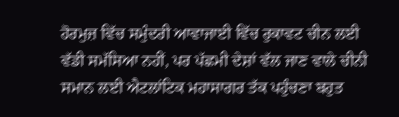ਹੋਰਮੁਜ਼ ਵਿੱਚ ਸਮੁੰਦਰੀ ਆਵਾਜਾਈ ਵਿੱਚ ਰੁਕਾਵਟ ਚੀਨ ਲਈ ਵੱਡੀ ਸਮੱਸਿਆ ਨਹੀਂ, ਪਰ ਪੱਛਮੀ ਦੇਸ਼ਾਂ ਵੱਲ ਜਾਣ ਵਾਲੇ ਚੀਨੀ ਸਮਾਨ ਲਈ ਐਟਲਾਂਟਿਕ ਮਹਾਸਾਗਰ ਤੱਕ ਪਹੁੰਚਣਾ ਬਹੁਤ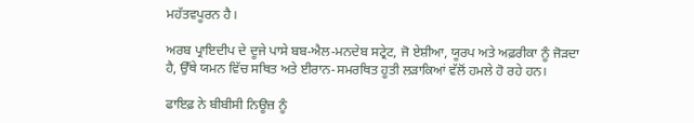ਮਹੱਤਵਪੂਰਨ ਹੈ।

ਅਰਬ ਪ੍ਰਾਇਦੀਪ ਦੇ ਦੂਜੇ ਪਾਸੇ ਬਬ-ਐਲ-ਮਨਦੇਬ ਸਟ੍ਰੇਟ, ਜੋ ਏਸ਼ੀਆ, ਯੂਰਪ ਅਤੇ ਅਫ਼ਰੀਕਾ ਨੂੰ ਜੋੜਦਾ ਹੈ, ਉੱਥੇ ਯਮਨ ਵਿੱਚ ਸਥਿਤ ਅਤੇ ਈਰਾਨ-ਸਮਰਥਿਤ ਹੂਤੀ ਲੜਾਕਿਆਂ ਵੱਲੋਂ ਹਮਲੇ ਹੋ ਰਹੇ ਹਨ।

ਫਾਇਫ਼ ਨੇ ਬੀਬੀਸੀ ਨਿਊਜ਼ ਨੂੰ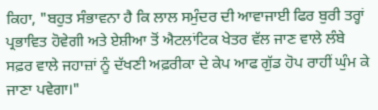ਕਿਹਾ, "ਬਹੁਤ ਸੰਭਾਵਨਾ ਹੈ ਕਿ ਲਾਲ ਸਮੁੰਦਰ ਦੀ ਆਵਾਜਾਈ ਫਿਰ ਬੁਰੀ ਤਰ੍ਹਾਂ ਪ੍ਰਭਾਵਿਤ ਹੋਵੇਗੀ ਅਤੇ ਏਸ਼ੀਆ ਤੋਂ ਐਟਲਾਂਟਿਕ ਖੇਤਰ ਵੱਲ ਜਾਣ ਵਾਲੇ ਲੰਬੇ ਸਫ਼ਰ ਵਾਲੇ ਜਹਾਜ਼ਾਂ ਨੂੰ ਦੱਖਣੀ ਅਫ਼ਰੀਕਾ ਦੇ ਕੇਪ ਆਫ ਗੁੱਡ ਹੋਪ ਰਾਹੀਂ ਘੁੰਮ ਕੇ ਜਾਣਾ ਪਵੇਗਾ।"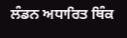ਲੰਡਨ ਅਧਾਰਿਤ ਥਿੰਕ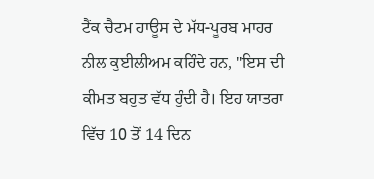ਟੈਂਕ ਚੈਟਮ ਹਾਊਸ ਦੇ ਮੱਧ-ਪੂਰਬ ਮਾਹਰ ਨੀਲ ਕੁਈਲੀਅਮ ਕਹਿੰਦੇ ਹਨ, "ਇਸ ਦੀ ਕੀਮਤ ਬਹੁਤ ਵੱਧ ਹੁੰਦੀ ਹੈ। ਇਹ ਯਾਤਰਾ ਵਿੱਚ 10 ਤੋਂ 14 ਦਿਨ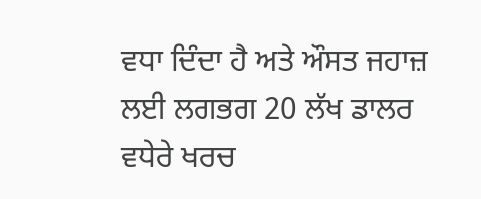ਵਧਾ ਦਿੰਦਾ ਹੈ ਅਤੇ ਔਸਤ ਜਹਾਜ਼ ਲਈ ਲਗਭਗ 20 ਲੱਖ ਡਾਲਰ ਵਧੇਰੇ ਖਰਚ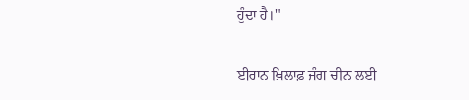ਹੁੰਦਾ ਹੈ।"

ਈਰਾਨ ਖ਼ਿਲਾਫ਼ ਜੰਗ ਚੀਨ ਲਈ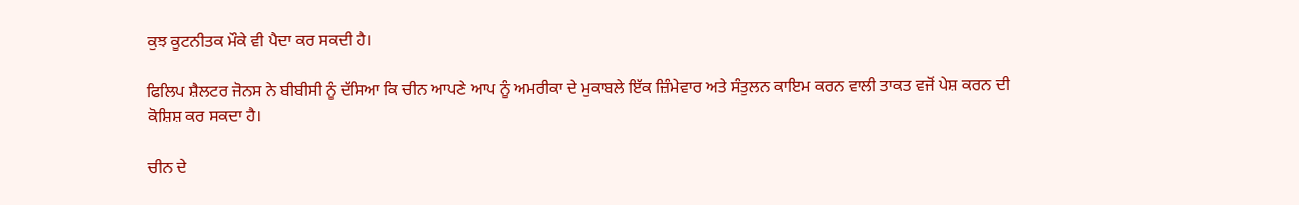ਕੁਝ ਕੂਟਨੀਤਕ ਮੌਕੇ ਵੀ ਪੈਦਾ ਕਰ ਸਕਦੀ ਹੈ।

ਫਿਲਿਪ ਸ਼ੈਲਟਰ ਜੋਨਸ ਨੇ ਬੀਬੀਸੀ ਨੂੰ ਦੱਸਿਆ ਕਿ ਚੀਨ ਆਪਣੇ ਆਪ ਨੂੰ ਅਮਰੀਕਾ ਦੇ ਮੁਕਾਬਲੇ ਇੱਕ ਜ਼ਿੰਮੇਵਾਰ ਅਤੇ ਸੰਤੁਲਨ ਕਾਇਮ ਕਰਨ ਵਾਲੀ ਤਾਕਤ ਵਜੋਂ ਪੇਸ਼ ਕਰਨ ਦੀ ਕੋਸ਼ਿਸ਼ ਕਰ ਸਕਦਾ ਹੈ।

ਚੀਨ ਦੇ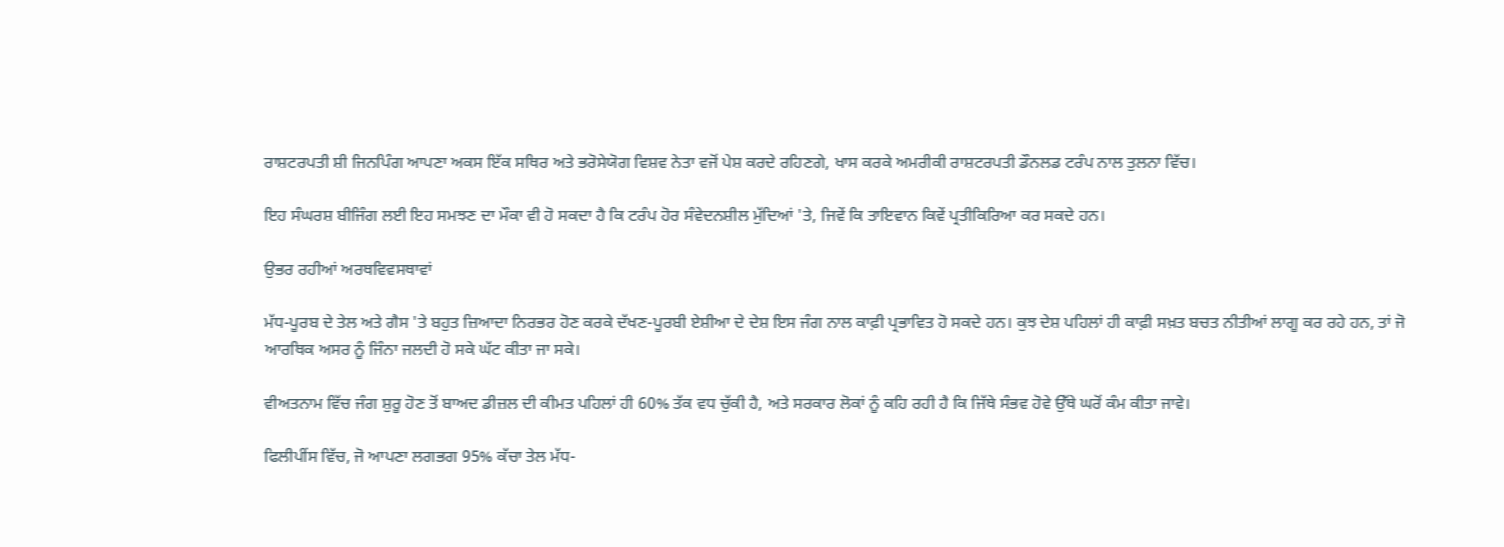ਰਾਸ਼ਟਰਪਤੀ ਸ਼ੀ ਜਿਨਪਿੰਗ ਆਪਣਾ ਅਕਸ ਇੱਕ ਸਥਿਰ ਅਤੇ ਭਰੋਸੇਯੋਗ ਵਿਸ਼ਵ ਨੇਤਾ ਵਜੋਂ ਪੇਸ਼ ਕਰਦੇ ਰਹਿਣਗੇ, ਖਾਸ ਕਰਕੇ ਅਮਰੀਕੀ ਰਾਸ਼ਟਰਪਤੀ ਡੌਨਲਡ ਟਰੰਪ ਨਾਲ ਤੁਲਨਾ ਵਿੱਚ।

ਇਹ ਸੰਘਰਸ਼ ਬੀਜਿੰਗ ਲਈ ਇਹ ਸਮਝਣ ਦਾ ਮੌਕਾ ਵੀ ਹੋ ਸਕਦਾ ਹੈ ਕਿ ਟਰੰਪ ਹੋਰ ਸੰਵੇਦਨਸ਼ੀਲ ਮੁੱਦਿਆਂ 'ਤੇ, ਜਿਵੇਂ ਕਿ ਤਾਇਵਾਨ ਕਿਵੇਂ ਪ੍ਰਤੀਕਿਰਿਆ ਕਰ ਸਕਦੇ ਹਨ।

ਉਭਰ ਰਹੀਆਂ ਅਰਥਵਿਵਸਥਾਵਾਂ

ਮੱਧ-ਪੂਰਬ ਦੇ ਤੇਲ ਅਤੇ ਗੈਸ 'ਤੇ ਬਹੁਤ ਜ਼ਿਆਦਾ ਨਿਰਭਰ ਹੋਣ ਕਰਕੇ ਦੱਖਣ-ਪੂਰਬੀ ਏਸ਼ੀਆ ਦੇ ਦੇਸ਼ ਇਸ ਜੰਗ ਨਾਲ ਕਾਫ਼ੀ ਪ੍ਰਭਾਵਿਤ ਹੋ ਸਕਦੇ ਹਨ। ਕੁਝ ਦੇਸ਼ ਪਹਿਲਾਂ ਹੀ ਕਾਫ਼ੀ ਸਖ਼ਤ ਬਚਤ ਨੀਤੀਆਂ ਲਾਗੂ ਕਰ ਰਹੇ ਹਨ, ਤਾਂ ਜੋ ਆਰਥਿਕ ਅਸਰ ਨੂੰ ਜਿੰਨਾ ਜਲਦੀ ਹੋ ਸਕੇ ਘੱਟ ਕੀਤਾ ਜਾ ਸਕੇ।

ਵੀਅਤਨਾਮ ਵਿੱਚ ਜੰਗ ਸ਼ੁਰੂ ਹੋਣ ਤੋਂ ਬਾਅਦ ਡੀਜ਼ਲ ਦੀ ਕੀਮਤ ਪਹਿਲਾਂ ਹੀ 60% ਤੱਕ ਵਧ ਚੁੱਕੀ ਹੈ, ਅਤੇ ਸਰਕਾਰ ਲੋਕਾਂ ਨੂੰ ਕਹਿ ਰਹੀ ਹੈ ਕਿ ਜਿੱਥੇ ਸੰਭਵ ਹੋਵੇ ਉੱਥੇ ਘਰੋਂ ਕੰਮ ਕੀਤਾ ਜਾਵੇ।

ਫਿਲੀਪੀਂਸ ਵਿੱਚ, ਜੋ ਆਪਣਾ ਲਗਭਗ 95% ਕੱਚਾ ਤੇਲ ਮੱਧ-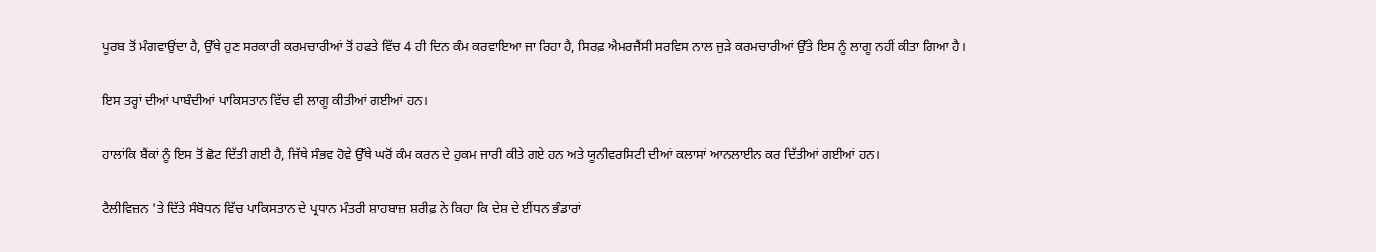ਪੂਰਬ ਤੋਂ ਮੰਗਵਾਉਂਦਾ ਹੈ, ਉੱਥੇ ਹੁਣ ਸਰਕਾਰੀ ਕਰਮਚਾਰੀਆਂ ਤੋਂ ਹਫਤੇ ਵਿੱਚ 4 ਹੀ ਦਿਨ ਕੰਮ ਕਰਵਾਇਆ ਜਾ ਰਿਹਾ ਹੈ, ਸਿਰਫ਼ ਐਮਰਜੈਂਸੀ ਸਰਵਿਸ ਨਾਲ ਜੁੜੇ ਕਰਮਚਾਰੀਆਂ ਉੱਤੇ ਇਸ ਨੂੰ ਲਾਗੂ ਨਹੀਂ ਕੀਤਾ ਗਿਆ ਹੈ।

ਇਸ ਤਰ੍ਹਾਂ ਦੀਆਂ ਪਾਬੰਦੀਆਂ ਪਾਕਿਸਤਾਨ ਵਿੱਚ ਵੀ ਲਾਗੂ ਕੀਤੀਆਂ ਗਈਆਂ ਹਨ।

ਹਾਲਾਂਕਿ ਬੈਂਕਾਂ ਨੂੰ ਇਸ ਤੋਂ ਛੋਟ ਦਿੱਤੀ ਗਈ ਹੈ, ਜਿੱਥੇ ਸੰਭਵ ਹੋਵੇ ਉੱਥੇ ਘਰੋਂ ਕੰਮ ਕਰਨ ਦੇ ਹੁਕਮ ਜਾਰੀ ਕੀਤੇ ਗਏ ਹਨ ਅਤੇ ਯੂਨੀਵਰਸਿਟੀ ਦੀਆਂ ਕਲਾਸਾਂ ਆਨਲਾਈਨ ਕਰ ਦਿੱਤੀਆਂ ਗਈਆਂ ਹਨ।

ਟੈਲੀਵਿਜ਼ਨ 'ਤੇ ਦਿੱਤੇ ਸੰਬੋਧਨ ਵਿੱਚ ਪਾਕਿਸਤਾਨ ਦੇ ਪ੍ਰਧਾਨ ਮੰਤਰੀ ਸ਼ਾਹਬਾਜ਼ ਸ਼ਰੀਫ਼ ਨੇ ਕਿਹਾ ਕਿ ਦੇਸ਼ ਦੇ ਈਂਧਨ ਭੰਡਾਰਾਂ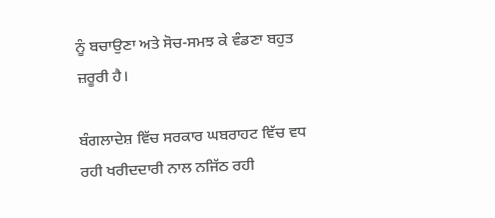ਨੂੰ ਬਚਾਉਣਾ ਅਤੇ ਸੋਚ-ਸਮਝ ਕੇ ਵੰਡਣਾ ਬਹੁਤ ਜ਼ਰੂਰੀ ਹੈ।

ਬੰਗਲਾਦੇਸ਼ ਵਿੱਚ ਸਰਕਾਰ ਘਬਰਾਹਟ ਵਿੱਚ ਵਧ ਰਹੀ ਖਰੀਦਦਾਰੀ ਨਾਲ ਨਜਿੱਠ ਰਹੀ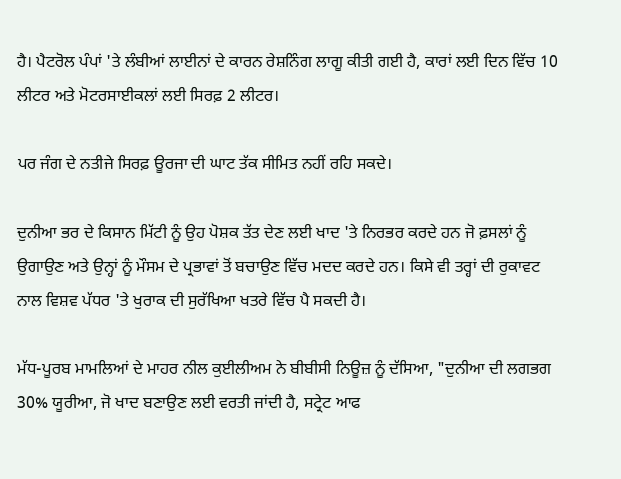ਹੈ। ਪੈਟਰੋਲ ਪੰਪਾਂ 'ਤੇ ਲੰਬੀਆਂ ਲਾਈਨਾਂ ਦੇ ਕਾਰਨ ਰੇਸ਼ਨਿੰਗ ਲਾਗੂ ਕੀਤੀ ਗਈ ਹੈ, ਕਾਰਾਂ ਲਈ ਦਿਨ ਵਿੱਚ 10 ਲੀਟਰ ਅਤੇ ਮੋਟਰਸਾਈਕਲਾਂ ਲਈ ਸਿਰਫ਼ 2 ਲੀਟਰ।

ਪਰ ਜੰਗ ਦੇ ਨਤੀਜੇ ਸਿਰਫ਼ ਊਰਜਾ ਦੀ ਘਾਟ ਤੱਕ ਸੀਮਿਤ ਨਹੀਂ ਰਹਿ ਸਕਦੇ।

ਦੁਨੀਆ ਭਰ ਦੇ ਕਿਸਾਨ ਮਿੱਟੀ ਨੂੰ ਉਹ ਪੋਸ਼ਕ ਤੱਤ ਦੇਣ ਲਈ ਖਾਦ 'ਤੇ ਨਿਰਭਰ ਕਰਦੇ ਹਨ ਜੋ ਫ਼ਸਲਾਂ ਨੂੰ ਉਗਾਉਣ ਅਤੇ ਉਨ੍ਹਾਂ ਨੂੰ ਮੌਸਮ ਦੇ ਪ੍ਰਭਾਵਾਂ ਤੋਂ ਬਚਾਉਣ ਵਿੱਚ ਮਦਦ ਕਰਦੇ ਹਨ। ਕਿਸੇ ਵੀ ਤਰ੍ਹਾਂ ਦੀ ਰੁਕਾਵਟ ਨਾਲ ਵਿਸ਼ਵ ਪੱਧਰ 'ਤੇ ਖੁਰਾਕ ਦੀ ਸੁਰੱਖਿਆ ਖਤਰੇ ਵਿੱਚ ਪੈ ਸਕਦੀ ਹੈ।

ਮੱਧ-ਪੂਰਬ ਮਾਮਲਿਆਂ ਦੇ ਮਾਹਰ ਨੀਲ ਕੁਈਲੀਅਮ ਨੇ ਬੀਬੀਸੀ ਨਿਊਜ਼ ਨੂੰ ਦੱਸਿਆ, "ਦੁਨੀਆ ਦੀ ਲਗਭਗ 30% ਯੂਰੀਆ, ਜੋ ਖਾਦ ਬਣਾਉਣ ਲਈ ਵਰਤੀ ਜਾਂਦੀ ਹੈ, ਸਟ੍ਰੇਟ ਆਫ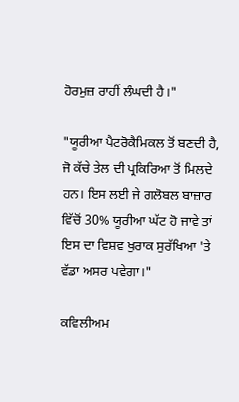ਹੋਰਮੁਜ਼ ਰਾਹੀਂ ਲੰਘਦੀ ਹੈ।"

"ਯੂਰੀਆ ਪੈਟਰੋਕੈਮਿਕਲ ਤੋਂ ਬਣਦੀ ਹੈ, ਜੋ ਕੱਚੇ ਤੇਲ ਦੀ ਪ੍ਰਕਿਰਿਆ ਤੋਂ ਮਿਲਦੇ ਹਨ। ਇਸ ਲਈ ਜੇ ਗਲੋਬਲ ਬਾਜ਼ਾਰ ਵਿੱਚੋਂ 30% ਯੂਰੀਆ ਘੱਟ ਹੋ ਜਾਵੇ ਤਾਂ ਇਸ ਦਾ ਵਿਸ਼ਵ ਖੁਰਾਕ ਸੁਰੱਖਿਆ 'ਤੇ ਵੱਡਾ ਅਸਰ ਪਵੇਗਾ।"

ਕਵਿਲੀਅਮ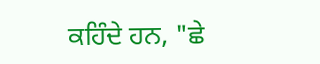ਕਹਿੰਦੇ ਹਨ, "ਛੇ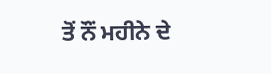ਤੋਂ ਨੌਂ ਮਹੀਨੇ ਦੇ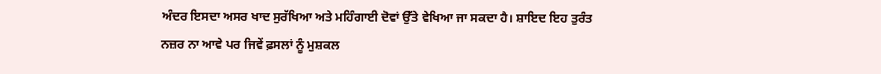ਅੰਦਰ ਇਸਦਾ ਅਸਰ ਖਾਦ ਸੁਰੱਖਿਆ ਅਤੇ ਮਹਿੰਗਾਈ ਦੋਵਾਂ ਉੱਤੇ ਵੇਖਿਆ ਜਾ ਸਕਦਾ ਹੈ। ਸ਼ਾਇਦ ਇਹ ਤੁਰੰਤ ਨਜ਼ਰ ਨਾ ਆਵੇ ਪਰ ਜਿਵੇਂ ਫ਼ਸਲਾਂ ਨੂੰ ਮੁਸ਼ਕਲ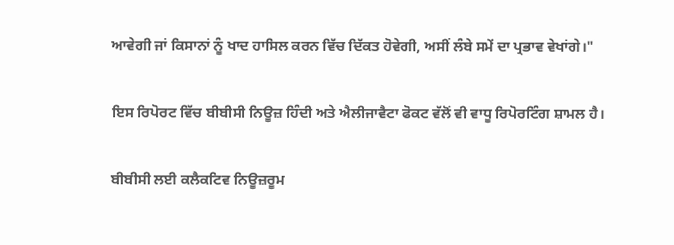ਆਵੇਗੀ ਜਾਂ ਕਿਸਾਨਾਂ ਨੂੰ ਖਾਦ ਹਾਸਿਲ ਕਰਨ ਵਿੱਚ ਦਿੱਕਤ ਹੋਵੇਗੀ, ਅਸੀਂ ਲੰਬੇ ਸਮੇਂ ਦਾ ਪ੍ਰਭਾਵ ਵੇਖਾਂਗੇ।"

ਇਸ ਰਿਪੋਰਟ ਵਿੱਚ ਬੀਬੀਸੀ ਨਿਊਜ਼ ਹਿੰਦੀ ਅਤੇ ਐਲੀਜਾਵੈਟਾ ਫੋਕਟ ਵੱਲੋਂ ਵੀ ਵਾਧੂ ਰਿਪੋਰਟਿੰਗ ਸ਼ਾਮਲ ਹੈ।

ਬੀਬੀਸੀ ਲਈ ਕਲੈਕਟਿਵ ਨਿਊਜ਼ਰੂਮ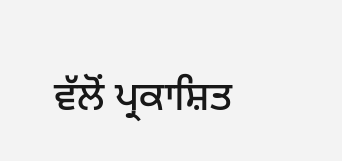ਵੱਲੋਂ ਪ੍ਰਕਾਸ਼ਿਤ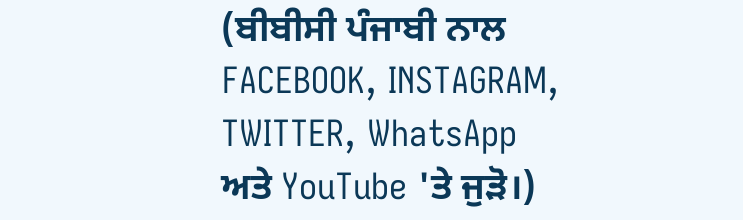(ਬੀਬੀਸੀ ਪੰਜਾਬੀ ਨਾਲ FACEBOOK, INSTAGRAM, TWITTER, WhatsApp ਅਤੇ YouTube 'ਤੇ ਜੁੜੋ।)